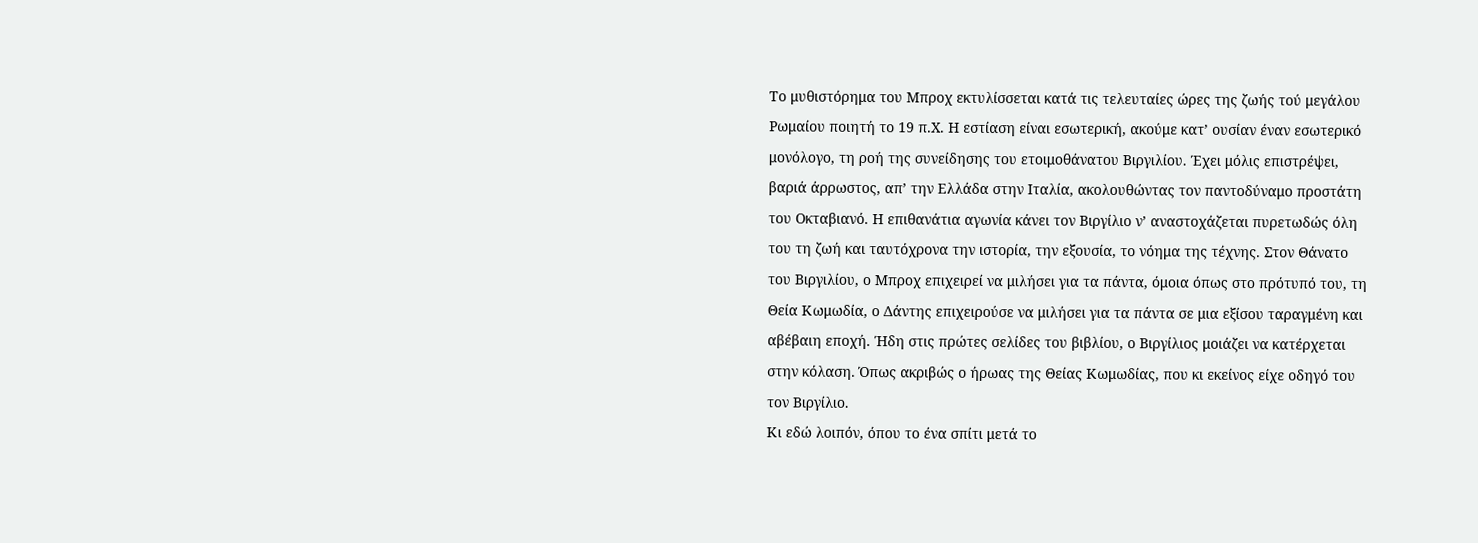Το μυθιστόρημα του Μπροχ εκτυλίσσεται κατά τις τελευταίες ώρες της ζωής τού μεγάλου Ρωμαίου ποιητή το 19 π.Χ. Η εστίαση είναι εσωτερική, ακούμε κατ’ ουσίαν έναν εσωτερικό μονόλογο, τη ροή της συνείδησης του ετοιμοθάνατου Βιργιλίου. Έχει μόλις επιστρέψει, βαριά άρρωστος, απ’ την Ελλάδα στην Ιταλία, ακολουθώντας τον παντοδύναμο προστάτη του Οκταβιανό. Η επιθανάτια αγωνία κάνει τον Βιργίλιο ν’ αναστοχάζεται πυρετωδώς όλη του τη ζωή και ταυτόχρονα την ιστορία, την εξουσία, το νόημα της τέχνης. Στον Θάνατο του Βιργιλίου, ο Μπροχ επιχειρεί να μιλήσει για τα πάντα, όμοια όπως στο πρότυπό του, τη Θεία Κωμωδία, ο Δάντης επιχειρούσε να μιλήσει για τα πάντα σε μια εξίσου ταραγμένη και αβέβαιη εποχή. Ήδη στις πρώτες σελίδες του βιβλίου, ο Βιργίλιος μοιάζει να κατέρχεται στην κόλαση. Όπως ακριβώς ο ήρωας της Θείας Κωμωδίας, που κι εκείνος είχε οδηγό του τον Βιργίλιο.
Κι εδώ λοιπόν, όπου το ένα σπίτι μετά το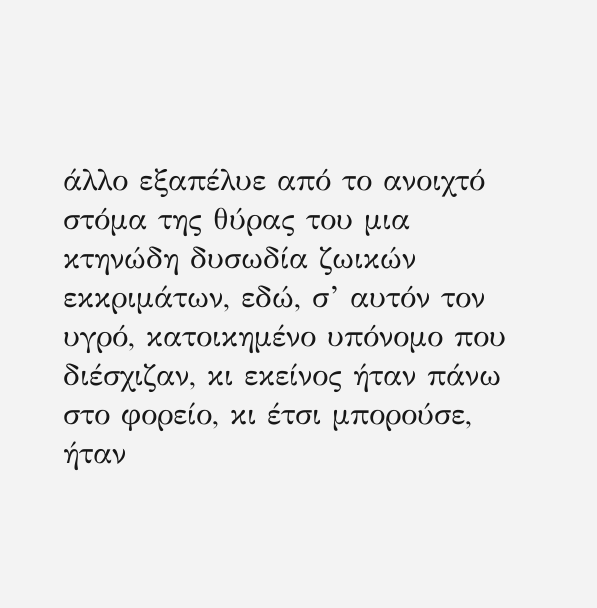άλλο εξαπέλυε από το ανοιχτό στόμα της θύρας του μια κτηνώδη δυσωδία ζωικών εκκριμάτων, εδώ, σ’ αυτόν τον υγρό, κατοικημένο υπόνομο που διέσχιζαν, κι εκείνος ήταν πάνω στο φορείο, κι έτσι μπορούσε, ήταν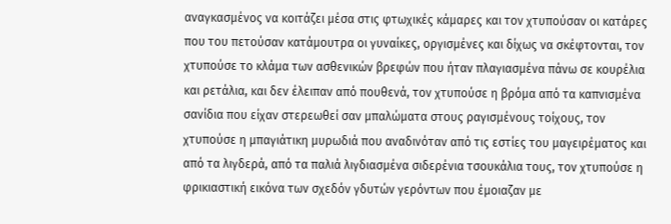αναγκασμένος να κοιτάζει μέσα στις φτωχικές κάμαρες και τον χτυπούσαν οι κατάρες που του πετούσαν κατάμουτρα οι γυναίκες, οργισμένες και δίχως να σκέφτονται, τον χτυπούσε το κλάμα των ασθενικών βρεφών που ήταν πλαγιασμένα πάνω σε κουρέλια και ρετάλια, και δεν έλειπαν από πουθενά, τον χτυπούσε η βρόμα από τα καπνισμένα σανίδια που είχαν στερεωθεί σαν μπαλώματα στους ραγισμένους τοίχους, τον χτυπούσε η μπαγιάτικη μυρωδιά που αναδινόταν από τις εστίες του μαγειρέματος και από τα λιγδερά, από τα παλιά λιγδιασμένα σιδερένια τσουκάλια τους, τον χτυπούσε η φρικιαστική εικόνα των σχεδόν γδυτών γερόντων που έμοιαζαν με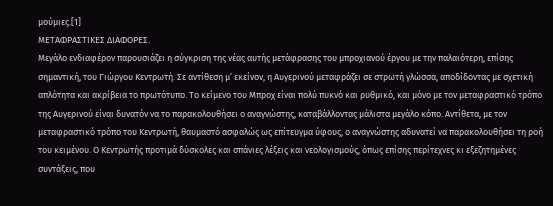μούμιες.[1]
ΜΕΤΑΦΡΑΣΤΙΚΕΣ ΔΙΑΦΟΡΕΣ.
Μεγάλο ενδιαφέρον παρουσιάζει η σύγκριση της νέας αυτής μετάφρασης του μπροχιανού έργου με την παλαιότερη, επίσης σημαντική, του Γιώργου Κεντρωτή. Σε αντίθεση μ’ εκείνον, η Αυγερινού μεταφράζει σε στρωτή γλώσσα, αποδίδοντας με σχετική απλότητα και ακρίβεια το πρωτότυπο. Το κείμενο του Μπροχ είναι πολύ πυκνό και ρυθμικό, και μόνο με τον μεταφραστικό τρόπο της Αυγερινού είναι δυνατόν να το παρακολουθήσει ο αναγνώστης, καταβάλλοντας μάλιστα μεγάλο κόπο. Αντίθετα, με τον μεταφραστικό τρόπο του Κεντρωτή, θαυμαστό ασφαλώς ως επίτευγμα ύφους, ο αναγνώστης αδυνατεί να παρακολουθήσει τη ροή του κειμένου. Ο Κεντρωτής προτιμά δύσκολες και σπάνιες λέξεις και νεολογισμούς, όπως επίσης περίτεχνες κι εξεζητημένες συντάξεις, που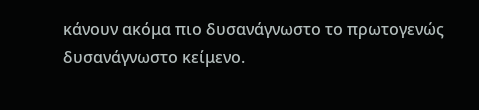κάνουν ακόμα πιο δυσανάγνωστο το πρωτογενώς δυσανάγνωστο κείμενο.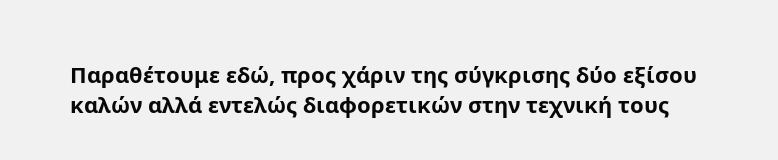Παραθέτουμε εδώ, προς χάριν της σύγκρισης δύο εξίσου καλών αλλά εντελώς διαφορετικών στην τεχνική τους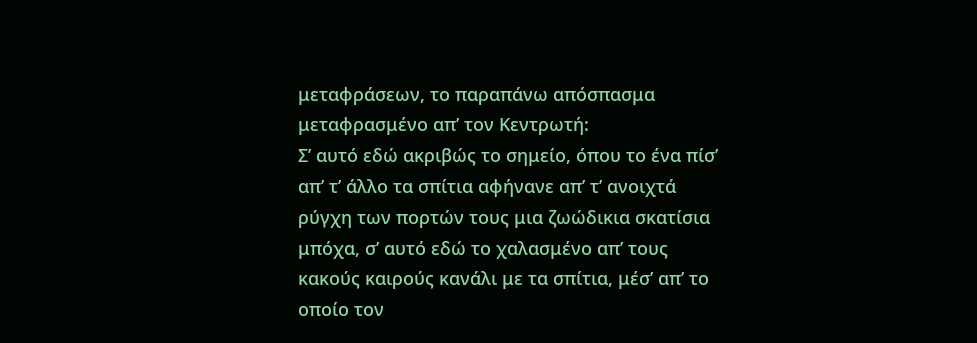μεταφράσεων, το παραπάνω απόσπασμα μεταφρασμένο απ’ τον Κεντρωτή:
Σ’ αυτό εδώ ακριβώς το σημείο, όπου το ένα πίσ’ απ’ τ’ άλλο τα σπίτια αφήνανε απ’ τ’ ανοιχτά ρύγχη των πορτών τους μια ζωώδικια σκατίσια μπόχα, σ’ αυτό εδώ το χαλασμένο απ’ τους κακούς καιρούς κανάλι με τα σπίτια, μέσ’ απ’ το οποίο τον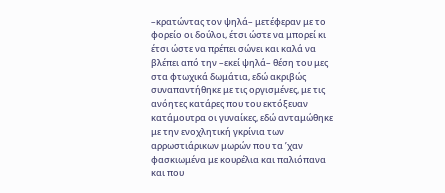–κρατώντας τον ψηλά– μετέφεραν με το φορείο οι δούλοι, έτσι ώστε να μπορεί κι έτσι ώστε να πρέπει σώνει και καλά να βλέπει από την –εκεί ψηλά– θέση του μες στα φτωχικά δωμάτια, εδώ ακριβώς συναπαντήθηκε με τις οργισμένες, με τις ανόητες κατάρες που του εκτόξευαν κατάμουτρα οι γυναίκες, εδώ ανταμώθηκε με την ενοχλητική γκρίνια των αρρωστιάρικων μωρών που τα ’χαν φασκιωμένα με κουρέλια και παλιόπανα και που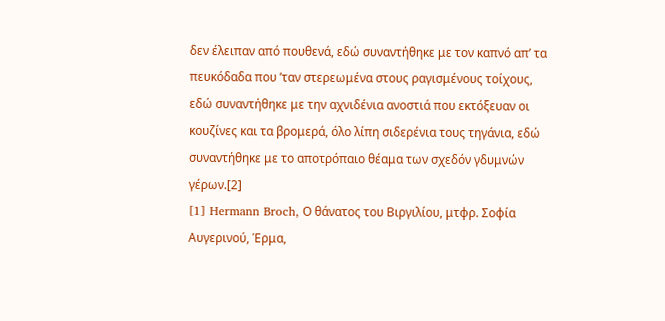δεν έλειπαν από πουθενά, εδώ συναντήθηκε με τον καπνό απ’ τα πευκόδαδα που ’ταν στερεωμένα στους ραγισμένους τοίχους, εδώ συναντήθηκε με την αχνιδένια ανοστιά που εκτόξευαν οι κουζίνες και τα βρομερά, όλο λίπη σιδερένια τους τηγάνια, εδώ συναντήθηκε με το αποτρόπαιο θέαμα των σχεδόν γδυμνών γέρων.[2]
[1] Hermann Broch, Ο θάνατος του Βιργιλίου, μτφρ. Σοφία Αυγερινού, Έρμα,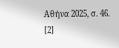Αθήνα 2025, σ. 46.
[2]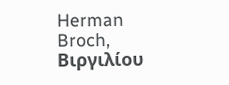Herman Broch, Βιργιλίου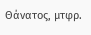Θάνατος, μτφρ.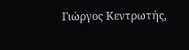Γιώργος Κεντρωτής,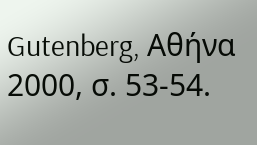Gutenberg, Αθήνα 2000, σ. 53-54.